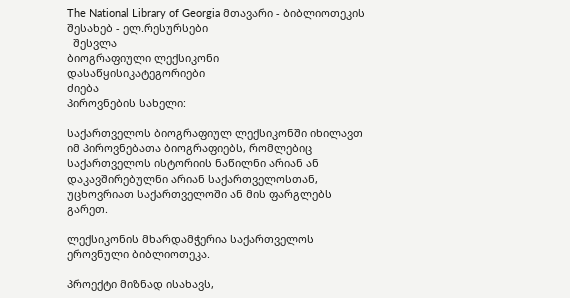The National Library of Georgia მთავარი - ბიბლიოთეკის შესახებ - ელ.რესურსები
  შესვლა
ბიოგრაფიული ლექსიკონი
დასაწყისიკატეგორიები
ძიება
პიროვნების სახელი:

საქართველოს ბიოგრაფიულ ლექსიკონში იხილავთ იმ პიროვნებათა ბიოგრაფიებს, რომლებიც საქართველოს ისტორიის ნაწილნი არიან ან დაკავშირებულნი არიან საქართველოსთან, უცხოვრიათ საქართველოში ან მის ფარგლებს გარეთ.

ლექსიკონის მხარდამჭერია საქართველოს ეროვნული ბიბლიოთეკა.

პროექტი მიზნად ისახავს,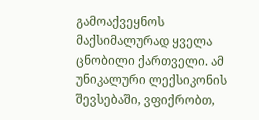გამოაქვეყნოს მაქსიმალურად ყველა ცნობილი ქართველი. ამ უნიკალური ლექსიკონის შევსებაში, ვფიქრობთ,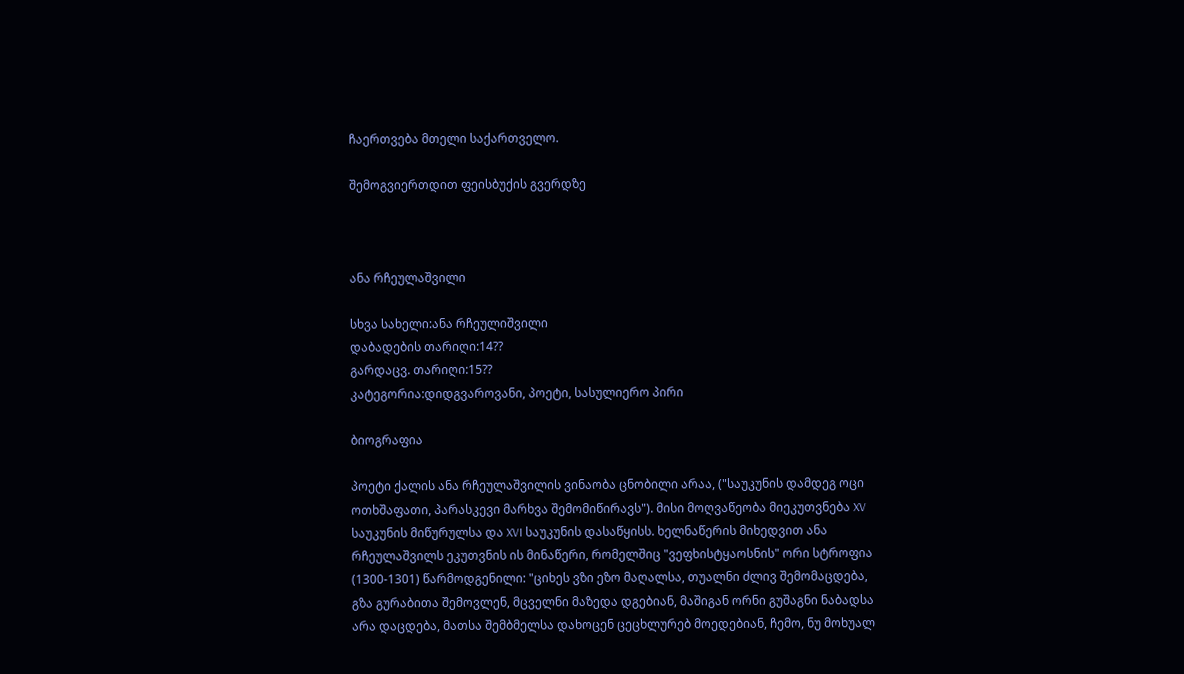ჩაერთვება მთელი საქართველო.

შემოგვიერთდით ფეისბუქის გვერდზე



ანა რჩეულაშვილი

სხვა სახელი:ანა რჩეულიშვილი
დაბადების თარიღი:14??
გარდაცვ. თარიღი:15??
კატეგორია:დიდგვაროვანი, პოეტი, სასულიერო პირი

ბიოგრაფია

პოეტი ქალის ანა რჩეულაშვილის ვინაობა ცნობილი არაა, ("საუკუნის დამდეგ ოცი ოთხშაფათი, პარასკევი მარხვა შემომიწირავს"). მისი მოღვაწეობა მიეკუთვნება XV საუკუნის მიწურულსა და XVI საუკუნის დასაწყისს. ხელნაწერის მიხედვით ანა რჩეულაშვილს ეკუთვნის ის მინაწერი, რომელშიც "ვეფხისტყაოსნის" ორი სტროფია (1300-1301) წარმოდგენილი: "ციხეს ვზი ეზო მაღალსა, თუალნი ძლივ შემომაცდება, გზა გურაბითა შემოვლენ, მცველნი მაზედა დგებიან, მაშიგან ორნი გუშაგნი ნაბადსა არა დაცდება, მათსა შემბმელსა დახოცენ ცეცხლურებ მოედებიან, ჩემო, ნუ მოხუალ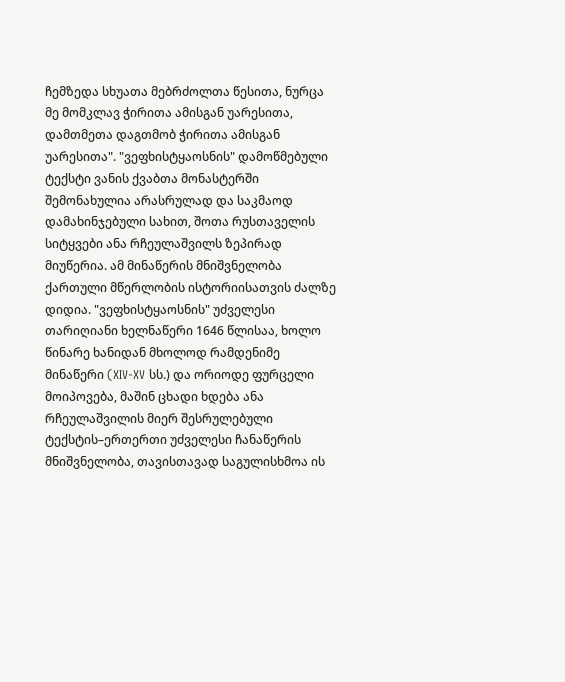ჩემზედა სხუათა მებრძოლთა წესითა, ნურცა მე მომკლავ ჭირითა ამისგან უარესითა, დამთმეთა დაგთმობ ჭირითა ამისგან უარესითა". "ვეფხისტყაოსნის" დამოწმებული ტექსტი ვანის ქვაბთა მონასტერში შემონახულია არასრულად და საკმაოდ დამახინჯებული სახით, შოთა რუსთაველის სიტყვები ანა რჩეულაშვილს ზეპირად მიუწერია. ამ მინაწერის მნიშვნელობა ქართული მწერლობის ისტორიისათვის ძალზე დიდია. "ვეფხისტყაოსნის" უძველესი თარიღიანი ხელნაწერი 1646 წლისაა, ხოლო წინარე ხანიდან მხოლოდ რამდენიმე მინაწერი (XIV-XV სს.) და ორიოდე ფურცელი მოიპოვება, მაშინ ცხადი ხდება ანა რჩეულაშვილის მიერ შესრულებული ტექსტის–ერთერთი უძველესი ჩანაწერის მნიშვნელობა, თავისთავად საგულისხმოა ის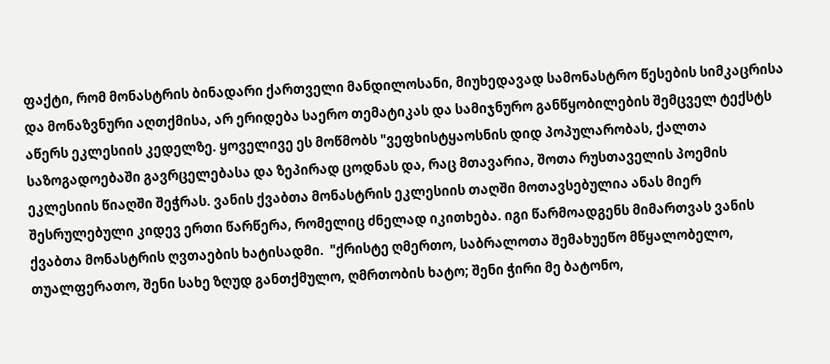ფაქტი, რომ მონასტრის ბინადარი ქართველი მანდილოსანი, მიუხედავად სამონასტრო წესების სიმკაცრისა და მონაზვნური აღთქმისა, არ ერიდება საერო თემატიკას და სამიჯნურო განწყობილების შემცველ ტექსტს აწერს ეკლესიის კედელზე. ყოველივე ეს მოწმობს "ვეფხისტყაოსნის დიდ პოპულარობას, ქალთა საზოგადოებაში გავრცელებასა და ზეპირად ცოდნას და, რაც მთავარია, შოთა რუსთაველის პოემის ეკლესიის წიაღში შეჭრას. ვანის ქვაბთა მონასტრის ეკლესიის თაღში მოთავსებულია ანას მიერ შესრულებული კიდევ ერთი წარწერა, რომელიც ძნელად იკითხება. იგი წარმოადგენს მიმართვას ვანის ქვაბთა მონასტრის ღვთაების ხატისადმი.  "ქრისტე ღმერთო, საბრალოთა შემახუეწო მწყალობელო, თუალფერათო, შენი სახე ზღუდ განთქმულო, ღმრთობის ხატო; შენი ჭირი მე ბატონო,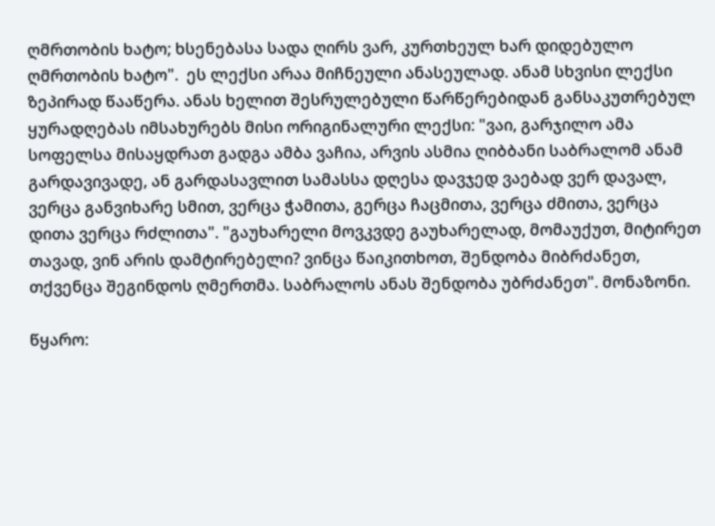ღმრთობის ხატო; ხსენებასა სადა ღირს ვარ, კურთხეულ ხარ დიდებულო ღმრთობის ხატო".  ეს ლექსი არაა მიჩნეული ანასეულად. ანამ სხვისი ლექსი ზეპირად წააწერა. ანას ხელით შესრულებული წარწერებიდან განსაკუთრებულ ყურადღებას იმსახურებს მისი ორიგინალური ლექსი: "ვაი, გარჯილო ამა სოფელსა მისაყდრათ გადგა ამბა ვაჩია, არვის ასმია ღიბბანი საბრალომ ანამ გარდავივადე, ან გარდასავლით სამასსა დღესა დავჯედ ვაებად ვერ დავალ, ვერცა განვიხარე სმით, ვერცა ჭამითა, გერცა ჩაცმითა, ვერცა ძმითა, ვერცა დითა ვერცა რძლითა". "გაუხარელი მოვკვდე გაუხარელად, მომაუქუთ, მიტირეთ თავად, ვინ არის დამტირებელი? ვინცა წაიკითხოთ, შენდობა მიბრძანეთ, თქვენცა შეგინდოს ღმერთმა. საბრალოს ანას შენდობა უბრძანეთ". მონაზონი.

წყარო: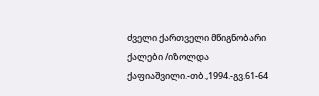ძველი ქართველი მწიგნობარი ქალები /იზოლდა ქაფიაშვილი.-თბ.,1994.-გვ.61-64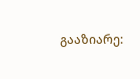გააზიარე: